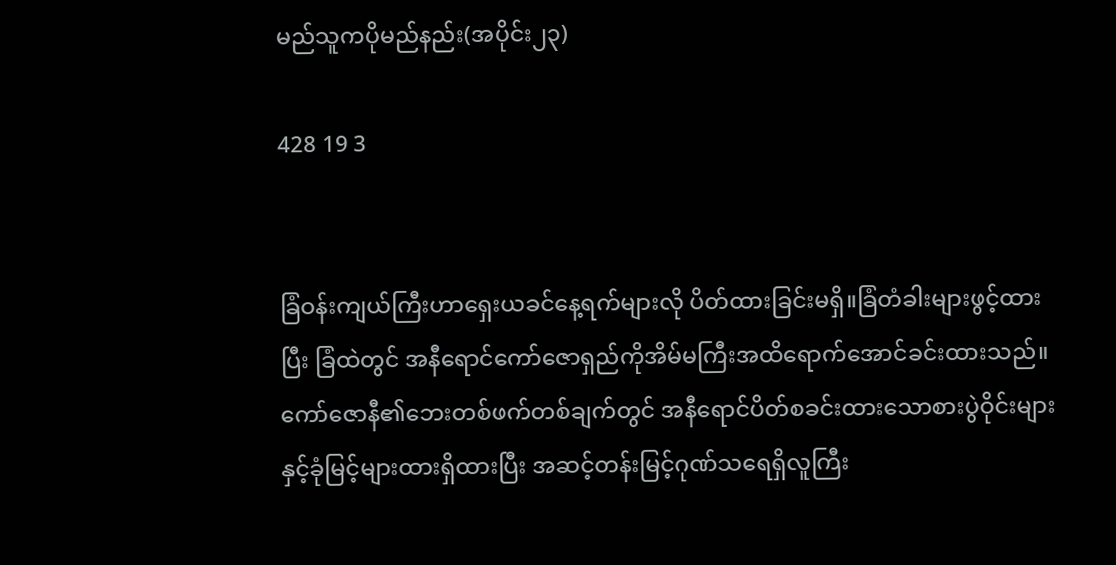မည်သူကပိုမည်နည်း(အပိုင်း၂၃)

428 19 3


ခြံဝန်းကျယ်ကြီးဟာရှေးယခင်နေ့ရက်များလို ပိတ်ထားခြင်းမရှိ။ခြံတံခါးများဖွင့်ထားပြီး ခြံထဲတွင် အနီရောင်ကော်ဇောရှည်ကိုအိမ်မကြီးအထိရောက်အောင်ခင်းထားသည်။ကော်ဇောနီ၏ဘေးတစ်ဖက်တစ်ချက်တွင် အနီရောင်ပိတ်စခင်းထားသောစားပွဲဝိုင်းများ နှင့်ခုံမြင့်များထားရှိထားပြီး အဆင့်တန်းမြင့်ဂုဏ်သရေရှိလူကြီး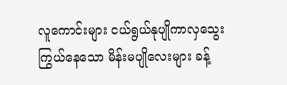လူကောင်းများ ငယ်ရွယ်နုပျိုကာလှသွေးကြွယ်နေသော မိန်းမပျိုလေးများ ခန့်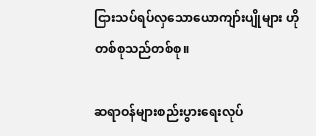ငြားသပ်ရပ်လှသောယောကျာ်းပျိုများ ဟိုတစ်စုသည်တစ်စု။

ဆရာဝန်များစည်းပွားရေးလုပ်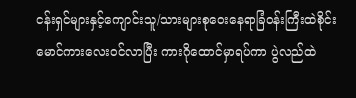ငန်းရှင်များနှင့်ကျောင်းသူ/သားများစုဝေးနေရာခြံဝန်းကြီးထဲစိုင်းမောင်ကားလေးဝင်လာပြီး ကားဂိုထောင်မှာရပ်ကာ ပွဲလည်ထဲ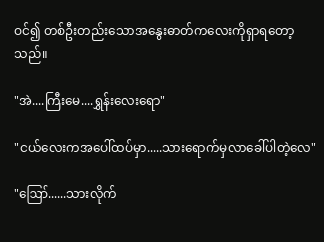ဝင်၍ တစ်ဦးတည်းသောအနွေးဓာတ်ကလေးကိုရှာရတော့သည်။

"အဲ....ကြီးမေ....ရွှန်းလေးရော"

"ငယ်လေးကအပေါ်ထပ်မှာ.....သားရောက်မှလာခေါ်ပါတဲ့လေ"

"ဪ......သားလိုက်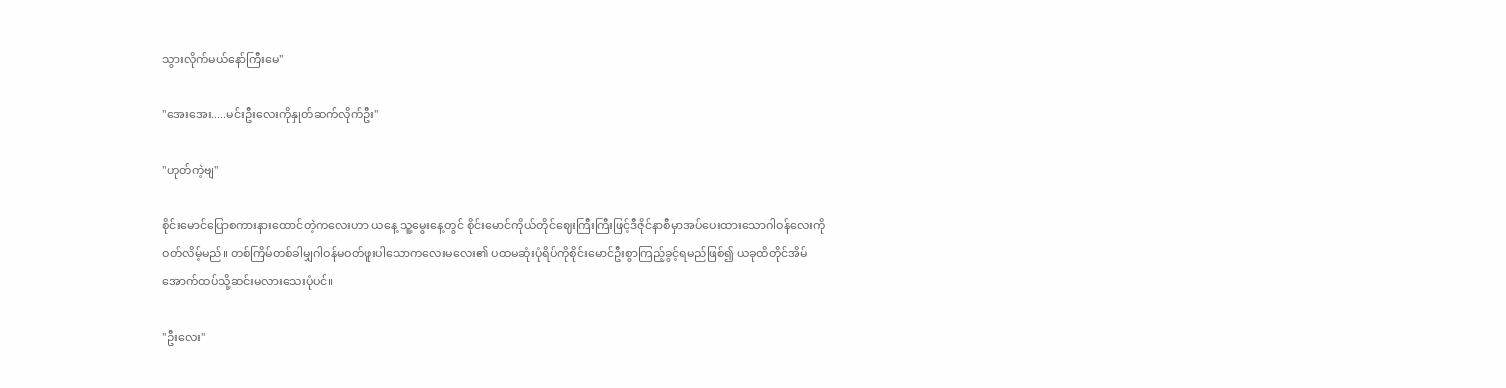သွားလိုက်မယ်နော်ကြီးမေ"

"အေးအေး.....မင်းဦးလေးကိုနှုတ်ဆက်လိုက်ဦး"

"ဟုတ်ကဲ့ဗျ"

စိုင်းမောင်ပြောစကားနားထောင်တဲ့ကလေးဟာ ယနေ့ သူ့မွေးနေ့တွင် စိုင်းမောင်ကိုယ်တိုင်ဈေးကြီးကြီးဖြင့်ဒီဇိုင်နာစီမှာအပ်ပေးထားသောဂါဝန်လေးကိုဝတ်လိမ့်မည်။ တစ်ကြိမ်တစ်ခါမျှဂါဝန်မဝတ်ဖူးပါသောကလေးမလေး၏ ပထမဆုံးပုံရိပ်ကိုစိုင်းမောင်ဦးစွာကြည့်ခွင့်ရမည်ဖြစ်၍ ယခုထိတိုင်အိမ်အောက်ထပ်သို့ဆင်းမလားသေးပုံပင်။

"ဦးလေး"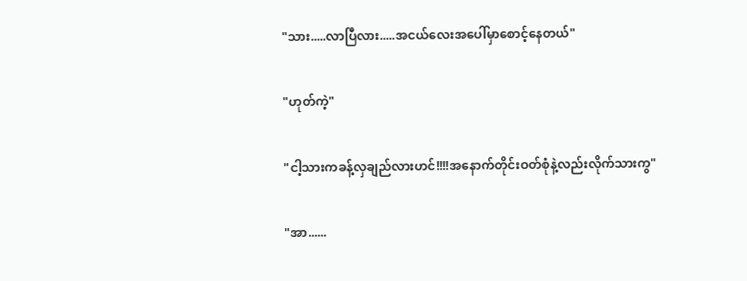"သား.....လာပြီလား.....အငယ်လေးအပေါ်မှာစောင့်နေတယ်"

"ဟုတ်ကဲ့"

"ငါ့သားကခန့်လှချည်လားဟင်!!!!အနောက်တိုင်းဝတ်စုံနဲ့လည်းလိုက်သားကွ"

"အာ......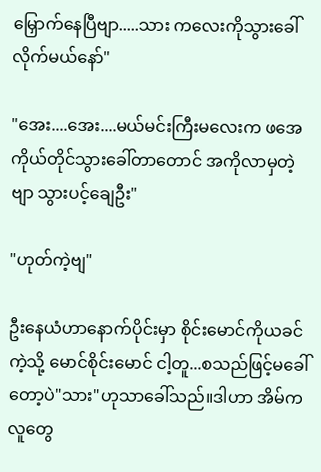မြှောက်နေပြီဗျာ.....သား ကလေးကိုသွားခေါ်လိုက်မယ်နော်"

"အေး....အေး....မယ်မင်းကြီးမလေးက ဖအေကိုယ်တိုင်သွားခေါ်တာတောင် အကိုလာမှတဲ့ဗျာ သွားပင့်ချေဦး"

"ဟုတ်ကဲ့ဗျ"

ဦးနေယံဟာနောက်ပိုင်းမှာ စိုင်းမောင်ကိုယခင်ကဲ့သို့ မောင်စိုင်းမောင် ငါ့တူ...စသည်ဖြင့်မခေါ်တော့ပဲ"သား"ဟုသာခေါ်သည်။ဒါဟာ အိမ်ကလူတွေ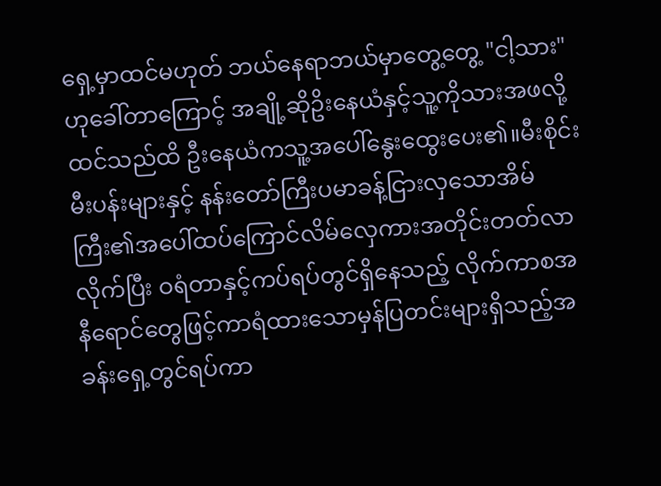ရှေ့မှာထင်မဟုတ် ဘယ်နေရာဘယ်မှာတွေ့တွေ့ "ငါ့သား"ဟုခေါ်တာကြောင့် အချို့ဆိုဥိးနေယံနှင့်သူ့ကိုသားအဖလို့ထင်သည်ထိ ဦးနေယံကသူ့အပေါ်နွေးထွေးပေး၏။မီးစိုင်းမီးပန်းများနှင့် နန်းတော်ကြီးပမာခန့်ငြားလှသောအိမ်ကြီး၏အပေါ်ထပ်ကြောင်လိမ်လှေကားအတိုင်းတတ်လာလိုက်ပြီး ဝရံတာနှင့်ကပ်ရပ်တွင်ရှိနေသည့် လိုက်ကာစအနီရောင်တွေဖြင့်ကာရံထားသောမှန်ပြတင်းများရှိသည့်အခန်းရှေ့တွင်ရပ်ကာ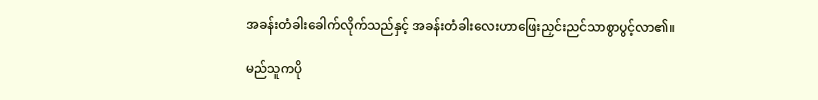အခန်းတံခါးခေါက်လိုက်သည်နှင့် အခန်းတံခါးလေးဟာဖြေးညှင်းညင်သာစွာပွင့်လာ၏။

မည်သူကပို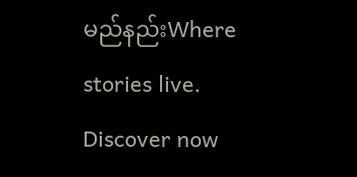မည်နည်းWhere stories live. Discover now